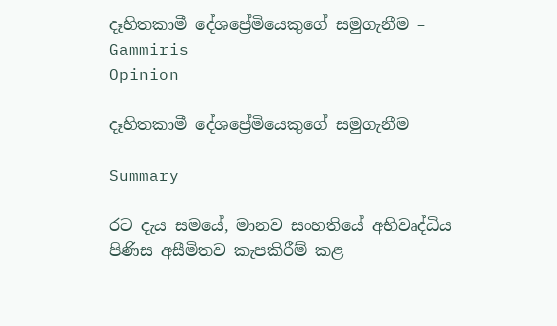දෑහිතකාමී දේශප්‍රේමියෙකුගේ සමුගැනීම – Gammiris
Opinion

දෑහිතකාමී දේශප්‍රේමියෙකුගේ සමුගැනීම

Summary

රට දැය සමයේ, මානව සංහතියේ අභිවෘද්ධිය පිණිස අසීමිතව කැපකිරීම් කළ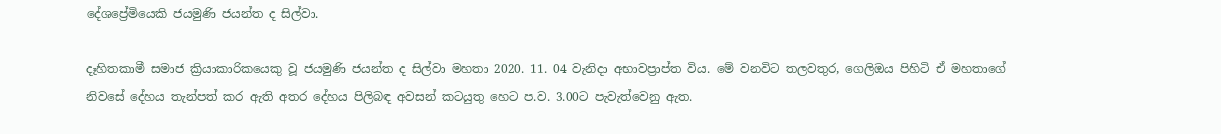දේශප්‍රේමියෙකි ජයමුණි ජයන්ත ද සිල්වා.

දෑහිතකාමී සමාජ ක්‍රියාකාරිකයෙකු වූ ජයමුණි ජයන්ත ද සිල්වා මහතා 2020. 11. 04 වැනිදා අභාවප්‍රාප්ත විය. මේ වනවිට තලවතුර, ගෙලිඔය පිහිටි ඒ මහතාගේ නිවසේ දේහය තැන්පත් කර ඇති අතර දේහය පිලිබඳ අවසන් කටයුතු හෙට ප.ව. 3.00ට පැවැත්වෙනු ඇත.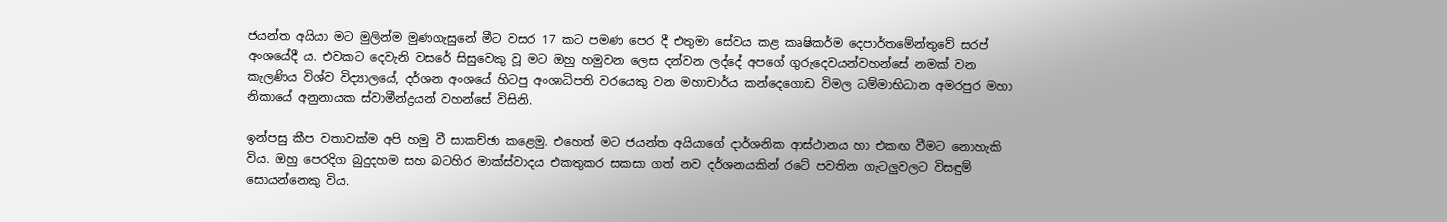ජයන්ත අයියා මට මුලින්ම මුණගැසුනේ මීට වසර 17 කට පමණ පෙර දී එතුමා සේවය කළ කෘෂිකර්ම දෙපාර්තමේන්තුවේ සරප් අංශයේදී ය. එවකට දෙවැනි වසරේ සිසුවෙකු වූ මට ඔහු හමුවන ලෙස දන්වන ලද්දේ අපගේ ගුරුදෙවයන්වහන්සේ නමක් වන කැලණිය විශ්ව විද්‍යාලයේ, දර්ශන අංශයේ හිටපු අංශාධිපති වරයෙකු වන මහාචාර්ය කන්දෙගොඩ විමල ධම්මාභිධාන අමරපුර මහා නිකායේ අනුනායක ස්වාමීන්ද්‍රයන් වහන්සේ විසිනි.

ඉන්පසු කීප වතාවක්ම අපි හමු වී සාකච්ඡා කළෙමු. එහෙත් මට ජයන්ත අයියාගේ දාර්ශනික ආස්ථානය හා එකඟ වීමට නොහැකි විය. ඔහු පෙරදිග බුදුදහම සහ බටහිර මාක්ස්වාදය එකතුකර සකසා ගත් නව දර්ශනයකින් රටේ පවතින ගැටලුවලට විසඳුම් සොයන්නෙකු විය.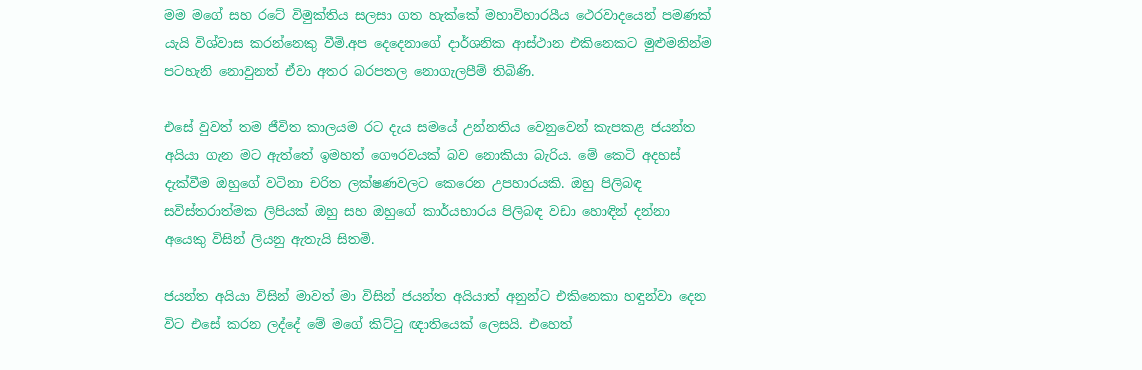මම මගේ සහ රටේ විමුක්තිය සලසා ගත හැක්කේ මහාවිහාරයීය ථෙරවාදයෙන් පමණක් යැයි විශ්වාස කරන්නෙකු වීමි.අප දෙදෙනාගේ දාර්ශනික ආස්ථාන එකිනෙකට මුළුමනින්ම පටහැනි නොවුනත් ඒවා අතර බරපතල නොගැලපීම් තිබිණි.

එසේ වුවත් තම ජීවිත කාලයම රට දැය සමයේ උන්නතිය වෙනුවෙන් කැපකළ ජයන්ත අයියා ගැන මට ඇත්තේ ඉමහත් ගෞරවයක් බව නොකියා බැරිය. මේ කෙටි අදහස් දැක්වීම ඔහුගේ වටිනා චරිත ලක්ෂණවලට කෙරෙන උපහාරයකි. ඔහු පිලිබඳ සවිස්තරාත්මක ලිපියක් ඔහු සහ ඔහුගේ කාර්යභාරය පිලිබඳ වඩා හොඳින් දන්නා අයෙකු විසින් ලියනු ඇතැයි සිතමි.

ජයන්ත අයියා විසින් මාවත් මා විසින් ජයන්ත අයියාත් අනුන්ට එකිනෙකා හඳුන්වා දෙන විට එසේ කරන ලද්දේ මේ මගේ කිට්ටු ඥාතියෙක් ලෙසයි. එහෙත්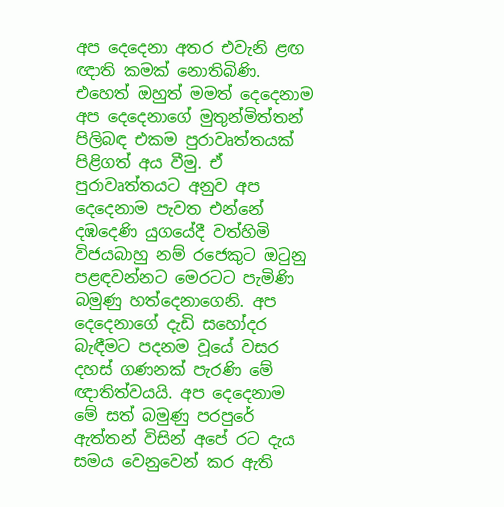අප දෙදෙනා අතර එවැනි ළඟ ඥාති කමක් නොතිබිණි. එහෙත් ඔහුත් මමත් දෙදෙනාම අප දෙදෙනාගේ මුතුන්මිත්තන් පිලිබඳ එකම පුරාවෘත්තයක් පිළිගත් අය වීමු. ඒ පුරාවෘත්තයට අනුව අප දෙදෙනාම පැවත එන්නේ දඹදෙණි යුගයේදී වත්හිමි විජයබාහු නම් රජෙකුට ඔටුනු පළඳවන්නට මෙරටට පැමිණි බමුණු හත්දෙනාගෙනි. අප දෙදෙනාගේ දැඩි සහෝදර බැඳීමට පදනම වූයේ වසර දහස් ගණනක් පැරණි මේ ඥාතිත්වයයි. අප දෙදෙනාම මේ සත් බමුණු පරපුරේ ඇත්තන් විසින් අපේ රට දැය සමය වෙනුවෙන් කර ඇති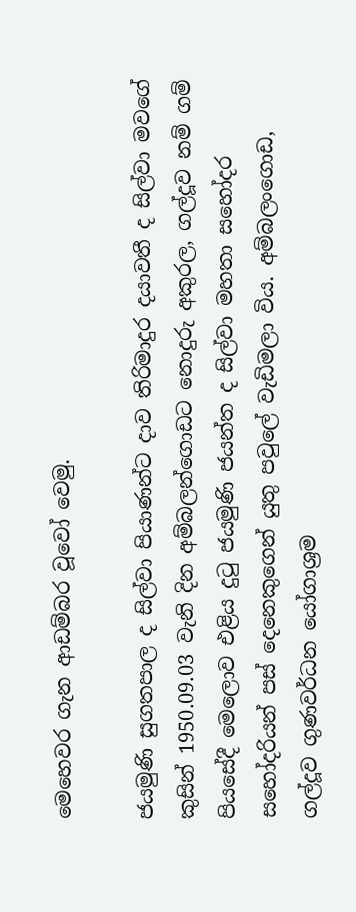මෙහෙවර ගැන ආඩම්බර වූවෝ වෙමු.

ජයමුණි සුගතපාල ද සිල්වා පියාණන්ට දාව තිරිමාදුර දයාවතී ද සිල්වා මවගේ කුසින් 1950.09.03 වැනි දින අම්බලන්ගොඩට නොදුරු අකුරල, ගල්දූව නම් ගම් පියසේදී මෙලොව එළිය දුටු ජයමුණි ජයන්ත ද සිල්වා මහතා සහෝදර සහෝදරියන් පස් දෙනෙකුගෙන් යුතු පවුලේ වැඩිමලා විය. අම්බලංගොඩ, ගල්දූව ගුණවර්ධන යෝගාශ්‍රම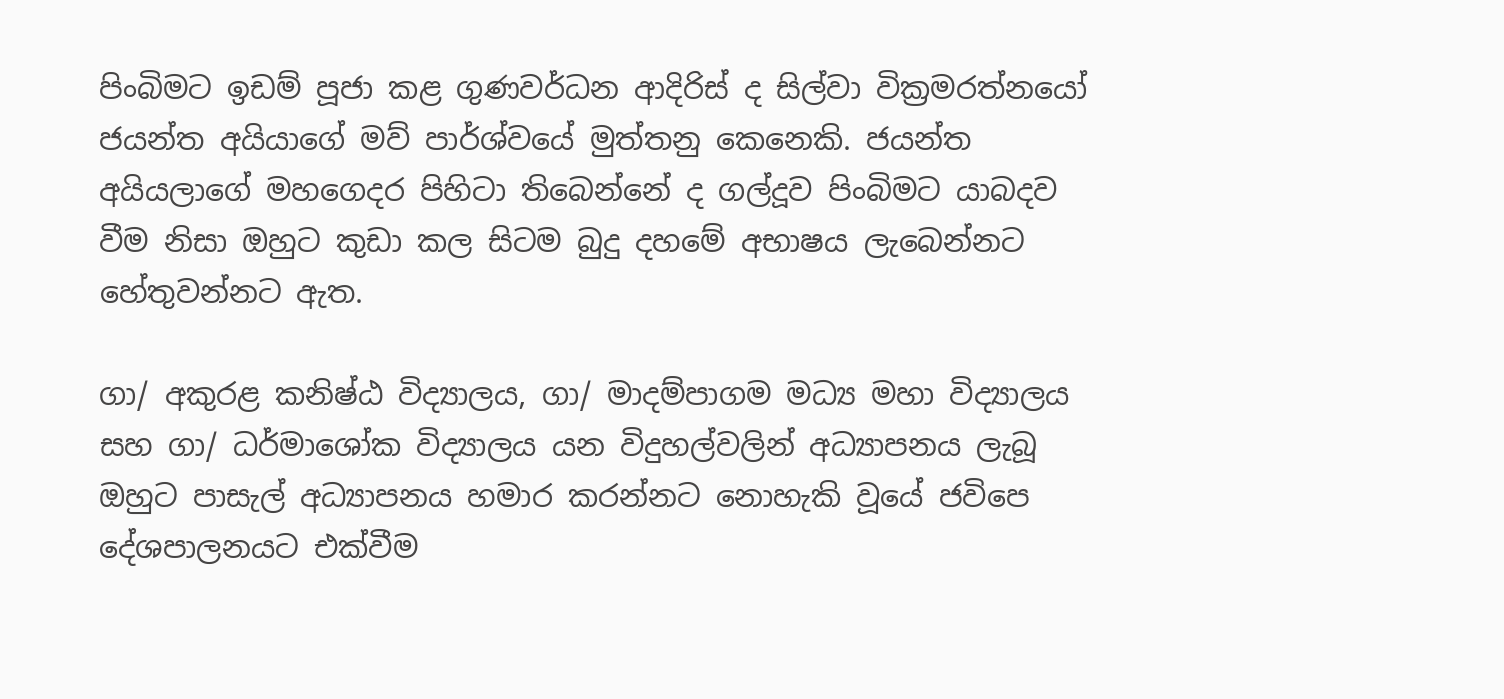පිංබිමට ඉඩම් පූජා කළ ගුණවර්ධන ආදිරිස් ද සිල්වා වික්‍රමරත්නයෝ ජයන්ත අයියාගේ මව් පාර්ශ්වයේ මුත්තනු කෙනෙකි. ජයන්ත අයියලාගේ මහගෙදර පිහිටා තිබෙන්නේ ද ගල්දූව පිංබිමට යාබදව වීම නිසා ඔහුට කුඩා කල සිටම බුදු දහමේ අභාෂය ලැබෙන්නට හේතුවන්නට ඇත.

ගා/ අකුරළ කනිෂ්ඨ විද්‍යාලය, ගා/ මාදම්පාගම මධ්‍ය මහා විද්‍යාලය සහ ගා/ ධර්මාශෝක විද්‍යාලය යන විදුහල්වලින් අධ්‍යාපනය ලැබූ ඔහුට පාසැල් අධ්‍යාපනය හමාර කරන්නට නොහැකි වූයේ ජවිපෙ දේශපාලනයට එක්වීම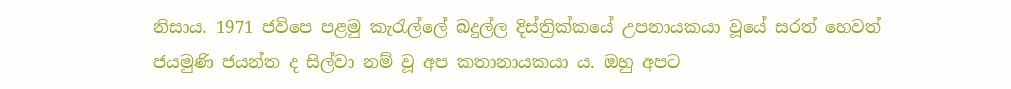නිසාය. 1971 ජවිපෙ පළමු කැරැල්ලේ බදුල්ල දිස්ත්‍රික්කයේ උපනායකයා වූයේ සරත් හෙවත් ජයමුණි ජයන්ත ද සිල්වා නම් වූ අප කතානායකයා ය. ඔහු අපට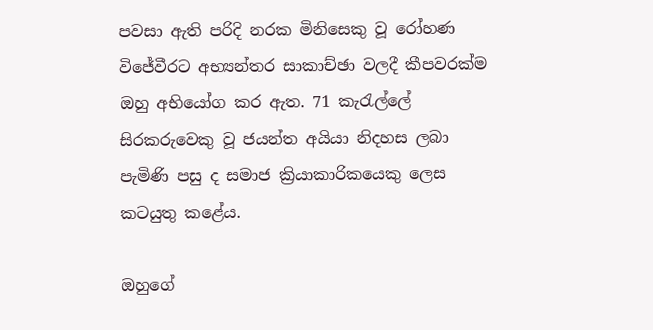පවසා ඇති පරිදි නරක මිනිසෙකු වූ රෝහණ විජේවීරට අභ්‍යන්තර සාකාච්ඡා වලදී කීපවරක්ම ඔහු අභියෝග කර ඇත. 71 කැරැල්ලේ සිරකරුවෙකු වූ ජයන්ත අයියා නිදහස ලබා පැමිණි පසු ද සමාජ ක්‍රියාකාරිකයෙකු ලෙස කටයුතු කළේය.

ඔහුගේ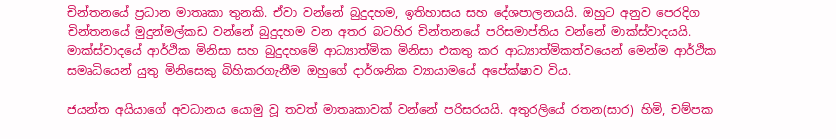චින්තනයේ ප්‍රධාන මාතෘකා තුනකි. ඒවා වන්නේ බුදුදහම, ඉතිහාසය සහ දේශපාලනයයි. ඔහුට අනුව පෙරදිග චින්තනයේ මුදුන්මල්කඩ වන්නේ බුදුදහම වන අතර බටහිර චින්තනයේ පරිසමාප්තිය වන්නේ මාක්ස්වාදයයි. මාක්ස්වාදයේ ආර්ථික මිනිසා සහ බුදුදහමේ ආධ්‍යාත්මික මිනිසා එකතු කර ආධ්‍යාත්මිකත්වයෙන් මෙන්ම ආර්ථික සමෘධියෙන් යුතු මිනිසෙකු බිහිකරගැනීම ඔහුගේ දාර්ශනික ව්‍යායාමයේ අපේක්ෂාව විය.

ජයන්ත අයියාගේ අවධානය යොමු වූ තවත් මාතෘකාවක් වන්නේ පරිසරයයි. අතුරලියේ රතන(සාර) හිමි, චම්පක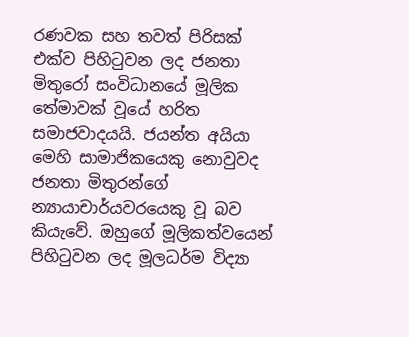රණවක සහ තවත් පිරිසක් එක්ව පිහිටුවන ලද ජනතා මිතුරෝ සංවිධානයේ මූලික තේමාවක් වූයේ හරිත සමාජවාදයයි. ජයන්ත අයියා මෙහි සාමාජිකයෙකු නොවුවද ජනතා මිතුරන්ගේ න්‍යායාචාර්යවරයෙකු වූ බව කියැවේ. ඔහුගේ මූලිකත්වයෙන් පිහිටුවන ලද මූලධර්ම විද්‍යා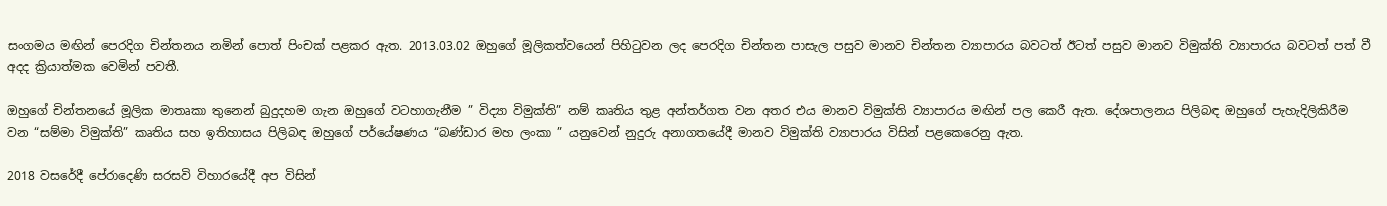සංගමය මඟින් පෙරදිග චින්තනය නමින් පොත් පිංචක් පළකර ඇත. 2013.03.02 ඔහුගේ මූලිකත්වයෙන් පිහිටුවන ලද පෙරදිග චින්තන පාසැල පසුව මානව චින්තන ව්‍යාපාරය බවටත් ඊටත් පසුව මානව විමුක්ති ව්‍යාපාරය බවටත් පත් වී අදද ක්‍රියාත්මක වෙමින් පවතී.

ඔහුගේ චින්තනයේ මූලික මාතෘකා තුනෙන් බුදුදහම ගැන ඔහුගේ වටහාගැනීම ” විද්‍යා විමුක්ති” නම් කෘතිය තුළ අන්තර්ගත වන අතර එය මානව විමුක්ති ව්‍යාපාරය මඟින් පල කෙරී ඇත. දේශපාලනය පිලිබඳ ඔහුගේ පැහැදිලිකිරීම වන “සම්මා විමුක්ති” කෘතිය සහ ඉතිහාසය පිලිබඳ ඔහුගේ පර්යේෂණය “බණ්ඩාර මහ ලංකා ” යනුවෙන් නුදුරු අනාගතයේදී මානව විමුක්ති ව්‍යාපාරය විසින් පළකෙරෙනු ඇත.

2018 වසරේදී පේරාදෙණි සරසවි විහාරයේදී අප විසින්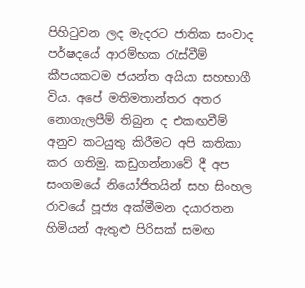පිහිටුවන ලද මැදරට ජාතික සංවාද පර්ෂදයේ ආරම්භක රැස්වීම් කීපයකටම ජයන්ත අයියා සහභාගී විය. අපේ මතිමතාන්තර අතර නොගැලපීම් තිබුන ද එකඟවීම් අනුව කටයුතු කිරීමට අපි කතිකා කර ගතිමු. කඩුගන්නාවේ දී අප සංගමයේ නියෝජිතයින් සහ සිංහල රාවයේ පූජ්‍ය අක්මීමන දයාරතන හිමියන් ඇතුළු පිරිසක් සමඟ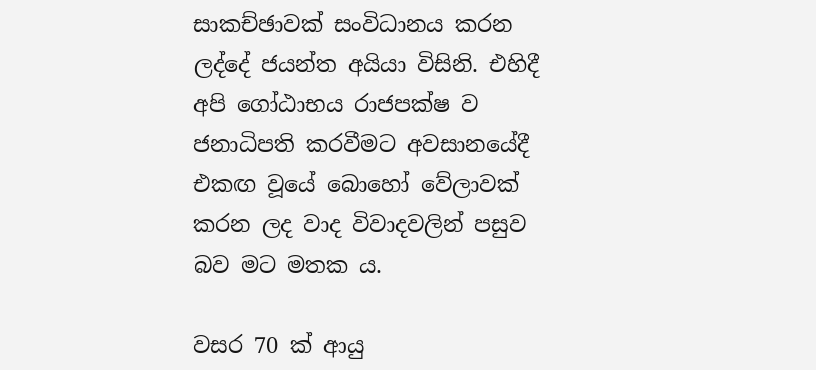සාකච්ඡාවක් සංවිධානය කරන ලද්දේ ජයන්ත අයියා විසිනි. එහිදී අපි ගෝඨාභය රාජපක්ෂ ව ජනාධිපති කරවීමට අවසානයේදී එකඟ වූයේ බොහෝ වේලාවක් කරන ලද වාද විවාදවලින් පසුව බව මට මතක ය.

වසර 70 ක් ආයු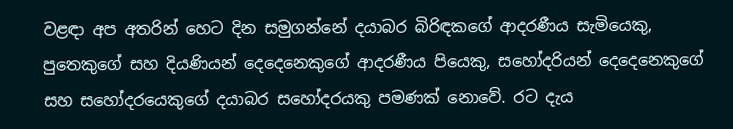වළඳා අප අතරින් හෙට දින සමුගන්නේ දයාබර බිරිඳකගේ ආදරණීය සැමියෙකු, පුතෙකුගේ සහ දියණියන් දෙදෙනෙකුගේ ආදරණීය පියෙකු, සහෝදරියන් දෙදෙනෙකුගේ සහ සහෝදරයෙකුගේ දයාබර සහෝදරයකු පමණක් නොවේ. රට දැය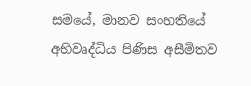සමයේ, මානව සංහතියේ අභිවෘද්ධිය පිණිස අසීමිතව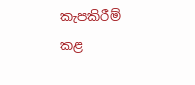කැපකිරීම් කළ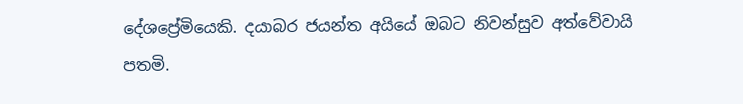දේශප්‍රේමියෙකි. දයාබර ජයන්ත අයියේ ඔබට නිවන්සුව අත්වේවායි පතමි.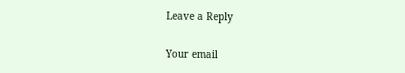Leave a Reply

Your email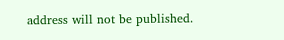address will not be published.